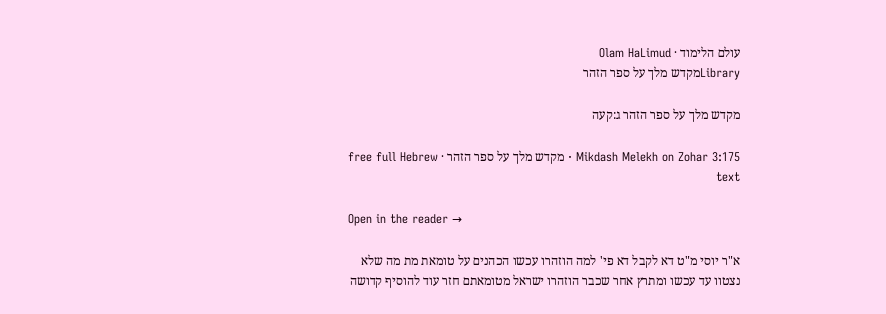עולם הלימוד · Olam HaLimud
Libraryמקדש מלך על ספר הזהר

מקדש מלך על ספר הזהר ג:קעה

Mikdash Melekh on Zohar 3:175 · מקדש מלך על ספר הזהר · free full Hebrew text

Open in the reader →

א"ר יוסי מ"ט דא לקבל דא פי' למה הוזהרו עכשו הכהנים על טומאת מת מה שלא נצטוו עד עכשו ומתרץ אחר שכבר הוזהרו ישראל מטומאתם חזר עוד להוסיף קדושה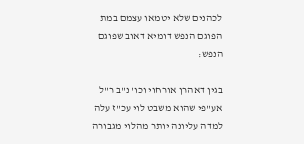לכהנים שלא יטמאו עצמם במת הפוגם הנפש דומיא דאוב שפוגם הנפש:

בגין דאהרן אורחוי וכו' נ"ב ר"ל אע"פי שהוא משבט לוי עכ"ז עלה למדה עליונה יותר מהלוי מגבורה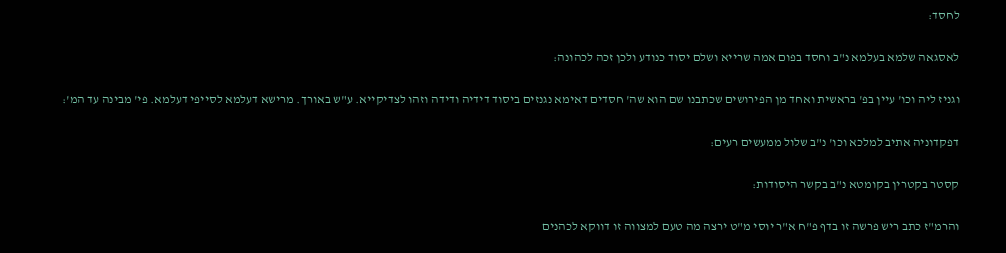לחסד:

לאסגאה שלמא בעלמא נ"ב וחסד בפום אמה שרייא ושלם יסוד כנודע ולכן זכה לכהונה:

וגניז ליה וכו' עיין בפ' בראשית ואחד מן הפירושים שכתבנו שם הוא שה' חסדים דאימא נגנזים ביסוד דידיה ודידה וזהו לצדיקייא. ע"ש באורך. מרישא דעלמא לסייפי דעלמא. פי' מבינה עד המ':

דפקדוניה אתיב למלכא וכו' נ"ב שלול ממעשים רעים:

קסטר בקטרין בקומטא נ"ב בקשר היסודות:

והרמ"ז כתב ריש פרשה זו בדף פ"ח א"ר יוסי מ"ט ירצה מה טעם למצווה זו דווקא לכהנים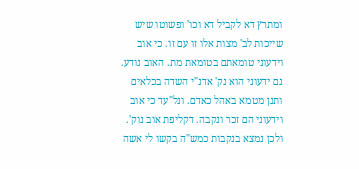ומתרץ דא לקביל דא וכו' ופשוטו שיש שייכות לב' מצות אלו זו עם זו. כי אוב וידעוני טומאתם בטומאת מת. האוב נודע. גם ידעוני הוא נק' אדנ"י השדה בכלאים ותנן מטמא באהל כאדם. ונל"עד כי אוב וידעוני הם זכר ונקבה. דקליפת אוב נוק'. ולכן נמצא בנקבות כמש"ה בקשו לי אשה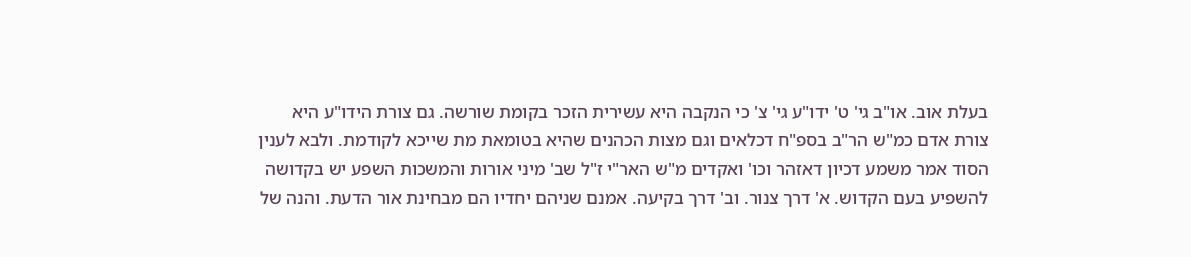בעלת אוב. או"ב גי' ט' ידו"ע גי' צ' כי הנקבה היא עשירית הזכר בקומת שורשה. גם צורת הידו"ע היא צורת אדם כמ"ש הר"ב בספ"ח דכלאים וגם מצות הכהנים שהיא בטומאת מת שייכא לקודמת. ולבא לענין הסוד אמר משמע דכיון דאזהר וכו' ואקדים מ"ש האר"י ז"ל שב' מיני אורות והמשכות השפע יש בקדושה להשפיע בעם הקדוש. א' דרך צנור. וב' דרך בקיעה. אמנם שניהם יחדיו הם מבחינת אור הדעת. והנה של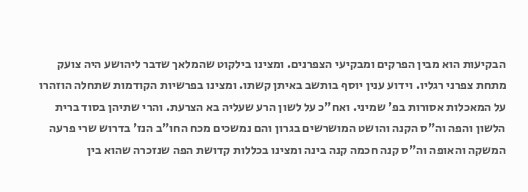הבקיעות הוא מבין הפרקים ומבקיעי הצפרנים. ומצינו בילקוט שהמלאך שדבר ליהושע היה צועק מתחת צפרני רגליו. וידוע ענין יוסף בותשב באיתן קשתו. ומצינו בפרשיות הקודמות שתחלה הוזהרו על המאכלות אסורות בפ' שמיני. ואח"כ על לשון הרע שעליה בא הצרעת. והרי שתיהן בסוד ברית הלשון והפה וה"ס הקנה והושט המושרשים בגרון והם נמשכים מכח החו"ב הנז' בדרוש שרי פרעה המשקה והאופה וה"ס קנה חכמה קנה בינה ומצינו בכללות קדושת הפה שנזכרה שהוא בין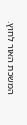המשכת האור לחוץ.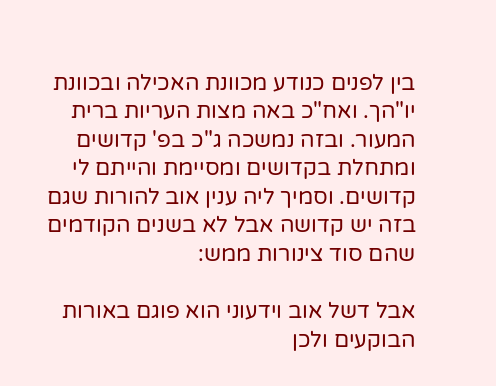בין לפנים כנודע מכוונת האכילה ובכוונת יו"הך. ואח"כ באה מצות העריות ברית המעור. ובזה נמשכה ג"כ בפ' קדושים ומתחלת בקדושים ומסיימת והייתם לי קדושים. וסמיך ליה ענין אוב להורות שגם בזה יש קדושה אבל לא בשנים הקודמים שהם סוד צינורות ממש:

אבל דשל אוב וידעוני הוא פוגם באורות הבוקעים ולכן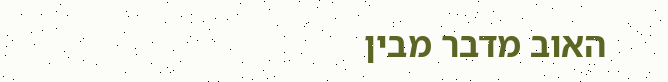האוב מדבר מבין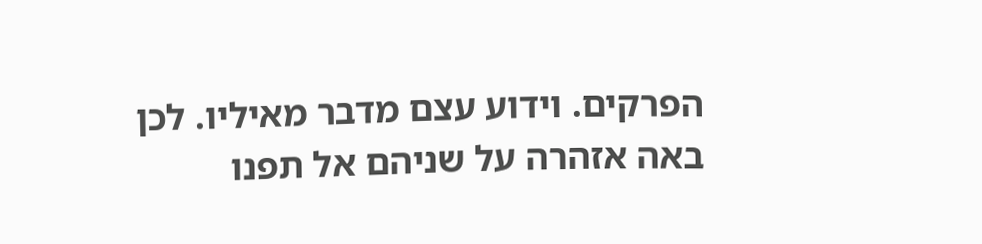הפרקים. וידוע עצם מדבר מאיליו. לכן באה אזהרה על שניהם אל תפנו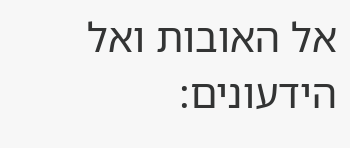אל האובות ואל הידעונים: